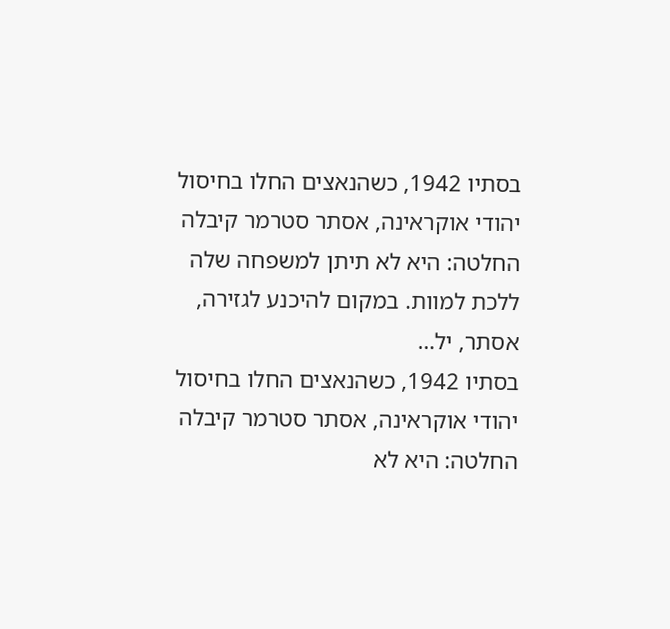בסתיו 1942, כשהנאצים החלו בחיסול יהודי אוקראינה, אסתר סטרמר קיבלה החלטה: היא לא תיתן למשפחה שלה ללכת למוות. במקום להיכנע לגזירה, אסתר, יל…
בסתיו 1942, כשהנאצים החלו בחיסול יהודי אוקראינה, אסתר סטרמר קיבלה החלטה: היא לא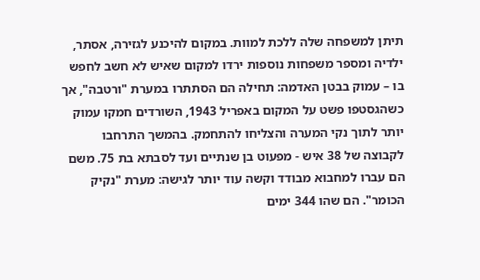תיתן למשפחה שלה ללכת למוות. במקום להיכנע לגזירה, אסתר, ילדיה ומספר משפחות נוספות ירדו למקום שאיש לא חשב לחפש בו – עמוק בבטן האדמה: תחילה הם הסתתרו במערת "ורטבה", אך כשהגסטפו פשט על המקום באפריל 1943, השורדים חמקו עמוק יותר לתוך נקי המערה והצליחו להתחמק. בהמשך התרחבו לקבוצה של 38 איש - מפעוט בן שנתיים ועד לסבתא בת 75. משם הם עברו למחבוא מבודד וקשה עוד יותר לגישה: מערת "נקיק הכומר". הם שהו 344 ימים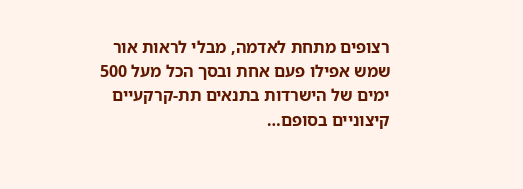רצופים מתחת לאדמה, מבלי לראות אור שמש אפילו פעם אחת ובסך הכל מעל 500 ימים של הישרדות בתנאים תת-קרקעיים קיצוניים בסופם…